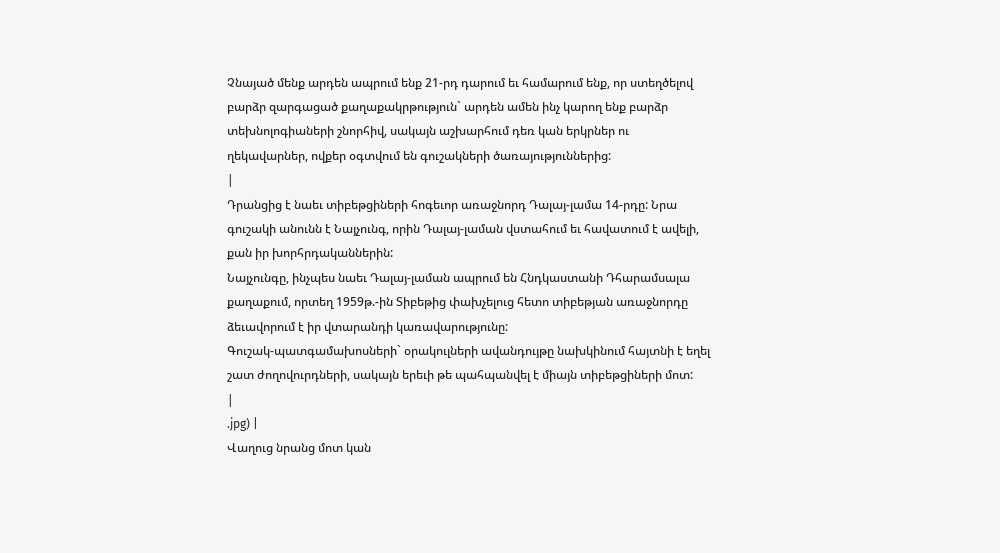Չնայած մենք արդեն ապրում ենք 21-րդ դարում եւ համարում ենք, որ ստեղծելով բարձր զարգացած քաղաքակրթություն` արդեն ամեն ինչ կարող ենք բարձր տեխնոլոգիաների շնորհիվ, սակայն աշխարհում դեռ կան երկրներ ու ղեկավարներ, ովքեր օգտվում են գուշակների ծառայություններից:
|
Դրանցից է նաեւ տիբեթցիների հոգեւոր առաջնորդ Դալայ-լամա 14-րդը: Նրա գուշակի անունն է Նայչունգ, որին Դալայ-լաման վստահում եւ հավատում է ավելի, քան իր խորհրդականներին:
Նայչունգը, ինչպես նաեւ Դալայ-լաման ապրում են Հնդկաստանի Դհարամսալա քաղաքում, որտեղ 1959թ.-ին Տիբեթից փախչելուց հետո տիբեթյան առաջնորդը ձեւավորում է իր վտարանդի կառավարությունը:
Գուշակ-պատգամախոսների` օրակուլների ավանդույթը նախկինում հայտնի է եղել շատ ժողովուրդների, սակայն երեւի թե պահպանվել է միայն տիբեթցիների մոտ:
|
.jpg) |
Վաղուց նրանց մոտ կան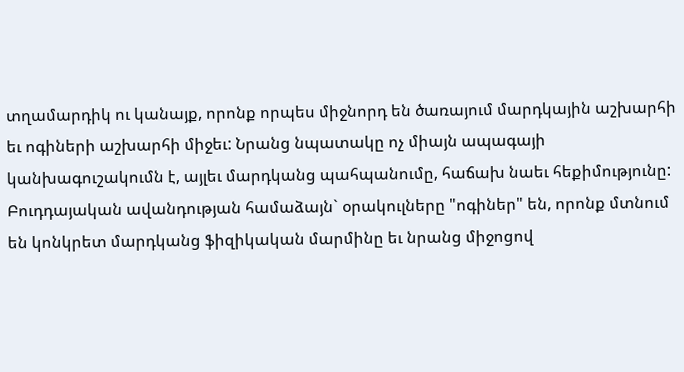տղամարդիկ ու կանայք, որոնք որպես միջնորդ են ծառայում մարդկային աշխարհի եւ ոգիների աշխարհի միջեւ: Նրանց նպատակը ոչ միայն ապագայի կանխագուշակումն է, այլեւ մարդկանց պահպանումը, հաճախ նաեւ հեքիմությունը: Բուդդայական ավանդության համաձայն` օրակուլները "ոգիներ" են, որոնք մտնում են կոնկրետ մարդկանց ֆիզիկական մարմինը եւ նրանց միջոցով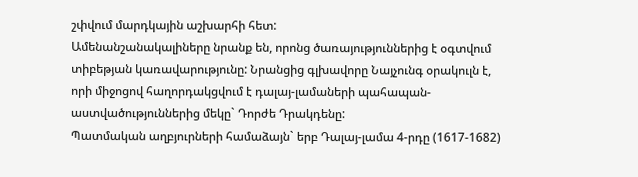շփվում մարդկային աշխարհի հետ:
Ամենանշանակալիները նրանք են, որոնց ծառայություններից է օգտվում տիբեթյան կառավարությունը: Նրանցից գլխավորը Նայչունգ օրակուլն է, որի միջոցով հաղորդակցվում է դալայ-լամաների պահապան-աստվածություններից մեկը` Դորժե Դրակդենը:
Պատմական աղբյուրների համաձայն` երբ Դալայ-լամա 4-րդը (1617-1682)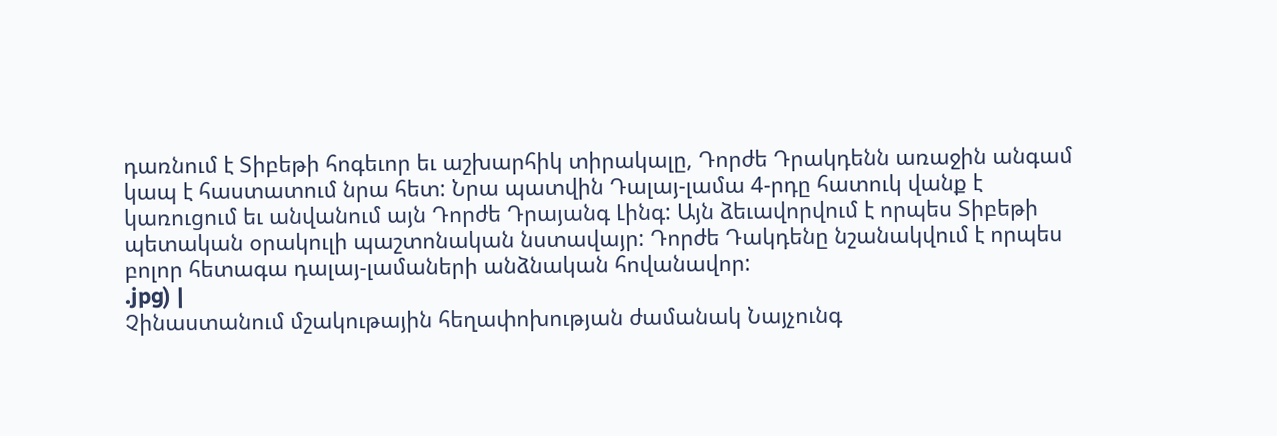դառնում է Տիբեթի հոգեւոր եւ աշխարհիկ տիրակալը, Դորժե Դրակդենն առաջին անգամ կապ է հաստատում նրա հետ: Նրա պատվին Դալայ-լամա 4-րդը հատուկ վանք է կառուցում եւ անվանում այն Դորժե Դրայանգ Լինգ: Այն ձեւավորվում է որպես Տիբեթի պետական օրակուլի պաշտոնական նստավայր: Դորժե Դակդենը նշանակվում է որպես բոլոր հետագա դալայ-լամաների անձնական հովանավոր:
.jpg) |
Չինաստանում մշակութային հեղափոխության ժամանակ Նայչունգ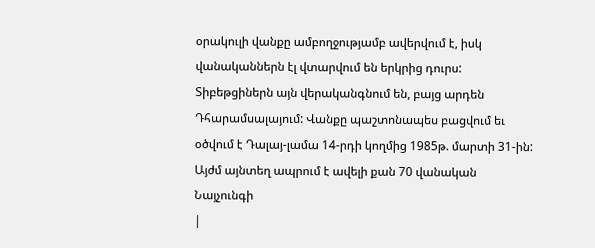օրակուլի վանքը ամբողջությամբ ավերվում է, իսկ վանականներն էլ վտարվում են երկրից դուրս: Տիբեթցիներն այն վերականգնում են, բայց արդեն Դհարամսալայում: Վանքը պաշտոնապես բացվում եւ օծվում է Դալայ-լամա 14-րդի կողմից 1985թ. մարտի 31-ին: Այժմ այնտեղ ապրում է ավելի քան 70 վանական Նայչունգի
|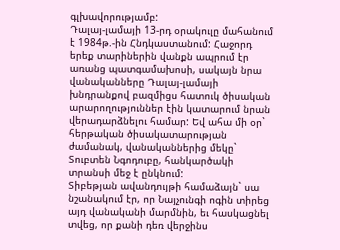գլխավորությամբ:
Դալայ-լամայի 13-րդ օրակուլը մահանում է 1984թ.-ին Հնդկաստանում: Հաջորդ երեք տարիներին վանքն ապրում էր առանց պատգամախոսի, սակայն նրա վանականները Դալայ-լամայի խնդրանքով բազմիցս հատուկ ծիսական արարողություններ էին կատարում նրան վերադարձնելու համար: Եվ ահա մի օր` հերթական ծիսակատարության ժամանակ, վանականներից մեկը` Տուբտեն Նգոդուբը, հանկարծակի տրանսի մեջ է ընկնում:
Տիբեթյան ավանդույթի համաձայն` սա նշանակում էր, որ Նայչունգի ոգին տիրեց այդ վանականի մարմնին, եւ հասկացնել տվեց, որ քանի դեռ վերջինս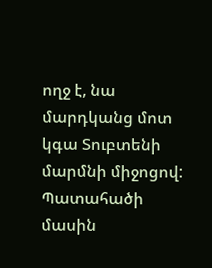ողջ է, նա մարդկանց մոտ կգա Տուբտենի մարմնի միջոցով: Պատահածի մասին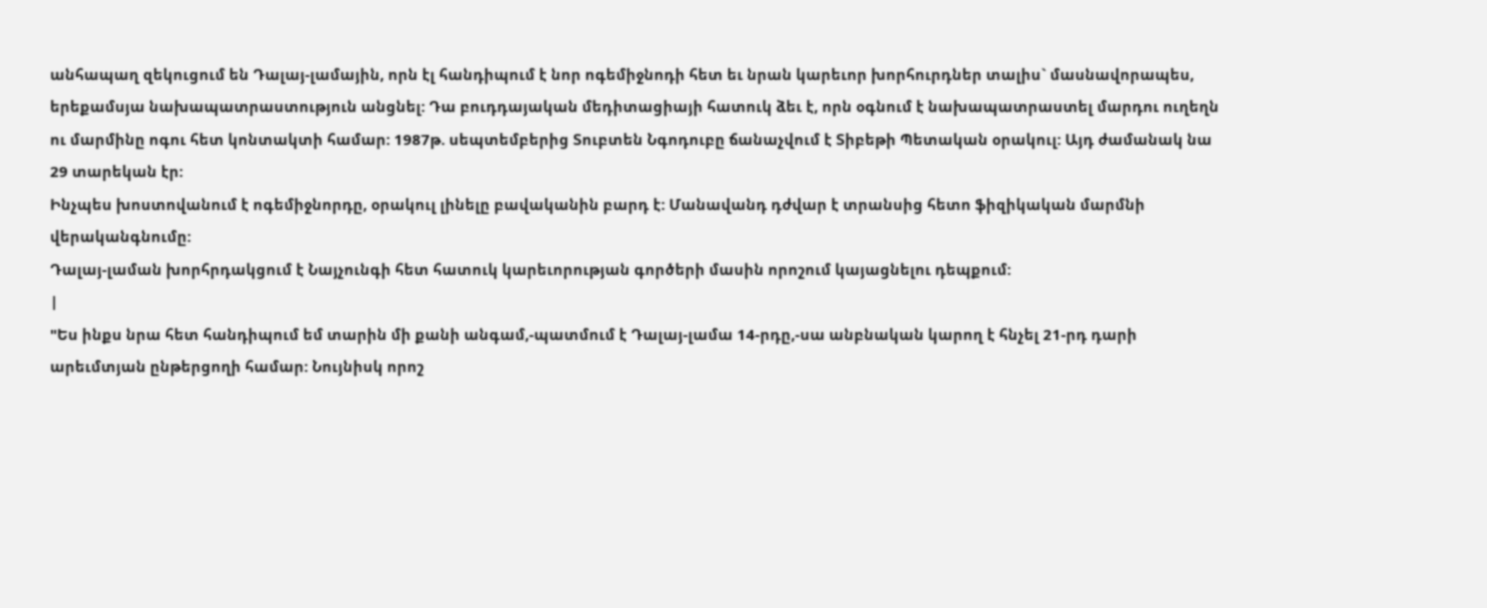անհապաղ զեկուցում են Դալայ-լամային, որն էլ հանդիպում է նոր ոգեմիջնոդի հետ եւ նրան կարեւոր խորհուրդներ տալիս` մասնավորապես, երեքամսյա նախապատրաստություն անցնել: Դա բուդդայական մեդիտացիայի հատուկ ձեւ է, որն օգնում է նախապատրաստել մարդու ուղեղն ու մարմինը ոգու հետ կոնտակտի համար: 1987թ. սեպտեմբերից Տուբտեն Նգոդուբը ճանաչվում է Տիբեթի Պետական օրակուլ: Այդ ժամանակ նա 29 տարեկան էր:
Ինչպես խոստովանում է ոգեմիջնորդը, օրակուլ լինելը բավականին բարդ է: Մանավանդ դժվար է տրանսից հետո ֆիզիկական մարմնի վերականգնումը:
Դալայ-լաման խորհրդակցում է Նայչունգի հետ հատուկ կարեւորության գործերի մասին որոշում կայացնելու դեպքում:
|
"Ես ինքս նրա հետ հանդիպում եմ տարին մի քանի անգամ,-պատմում է Դալայ-լամա 14-րդը,-սա անբնական կարող է հնչել 21-րդ դարի արեւմտյան ընթերցողի համար: Նույնիսկ որոշ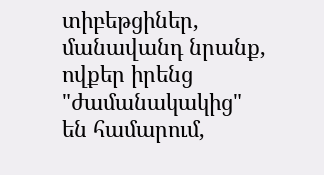տիբեթցիներ, մանավանդ նրանք, ովքեր իրենց "ժամանակակից" են համարում,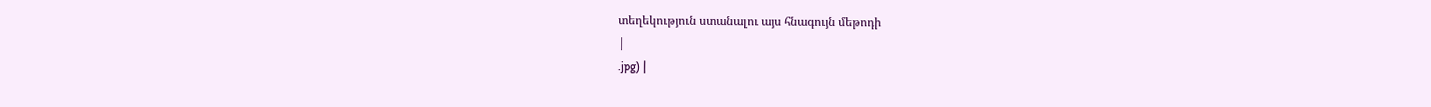տեղեկություն ստանալու այս հնագույն մեթոդի
|
.jpg) |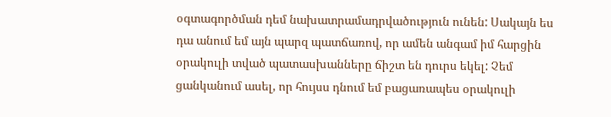օգտագործման դեմ նախատրամադրվածություն ունեն: Սակայն ես դա անում եմ այն պարզ պատճառով, որ ամեն անգամ իմ հարցին օրակուլի տված պատասխանները ճիշտ են դուրս եկել: Չեմ ցանկանում ասել, որ հույսս դնում եմ բացառապես օրակուլի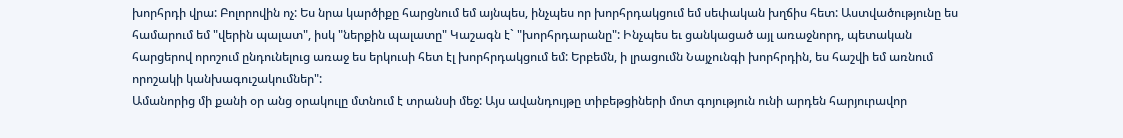խորհրդի վրա: Բոլորովին ոչ: Ես նրա կարծիքը հարցնում եմ այնպես, ինչպես որ խորհրդակցում եմ սեփական խղճիս հետ: Աստվածությունը ես համարում եմ "վերին պալատ", իսկ "ներքին պալատը" Կաշագն է` "խորհրդարանը": Ինչպես եւ ցանկացած այլ առաջնորդ, պետական հարցերով որոշում ընդունելուց առաջ ես երկուսի հետ էլ խորհրդակցում եմ: Երբեմն, ի լրացումն Նայչունգի խորհրդին, ես հաշվի եմ առնում որոշակի կանխագուշակումներ":
Ամանորից մի քանի օր անց օրակուլը մտնում է տրանսի մեջ: Այս ավանդույթը տիբեթցիների մոտ գոյություն ունի արդեն հարյուրավոր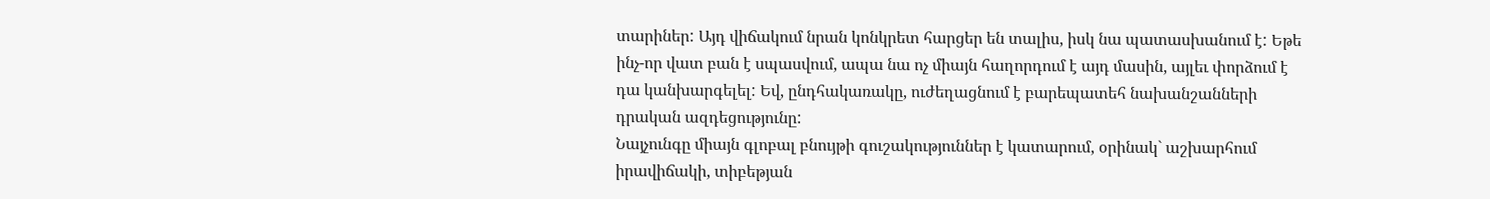տարիներ: Այդ վիճակում նրան կոնկրետ հարցեր են տալիս, իսկ նա պատասխանում է: Եթե ինչ-որ վատ բան է սպասվում, ապա նա ոչ միայն հաղորդում է այդ մասին, այլեւ փորձում է դա կանխարգելել: Եվ, ընդհակառակը, ուժեղացնում է բարեպատեհ նախանշանների դրական ազդեցությունը:
Նայչունգը միայն գլոբալ բնույթի գուշակություններ է կատարում, օրինակ` աշխարհում իրավիճակի, տիբեթյան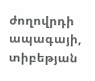ժողովրդի ապագայի, տիբեթյան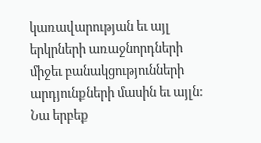կառավարության եւ այլ երկրների առաջնորդների միջեւ բանակցությունների արդյունքների մասին եւ այլն: Նա երբեք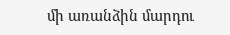մի առանձին մարդու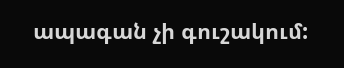ապագան չի գուշակում: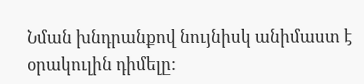Նման խնդրանքով նույնիսկ անիմաստ է օրակուլին դիմելը: